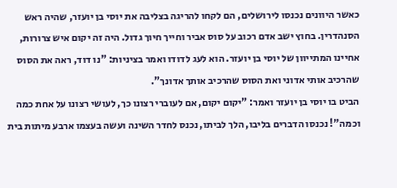כאשר היוונים נכנסו לירושלים, הם לקחו להריגה בצליבה את יוסי בן יועזר, שהיה ראש הסנהדרין. בחוץ ישב אדם רכוב על סוס אביר וחייך חיוך גדול. היה זה יקום איש צרורות, אחיינו המתייוון של יוסי בן יועזר. הוא לעג לדודו ואמר בציניות: "נו דוד, ראה את הסוס שהרכיב אותי אדוני ואת הסוס שהרכיב אותך אדונך".
הביט בו יוסי בן יועזר ואמר: "יקום יקום, אם לעוברי רצונו כך, לעושי רצונו על אחת כמה וכמה"! נכנסו הדברים בליבו, הלך לביתו, נכנס לחדר השינה ועשה בעצמו ארבע מיתות בית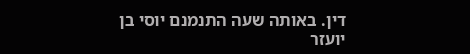דין. באותה שעה התנמנם יוסי בן יועזר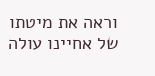וראה את מיטתו של אחיינו עולה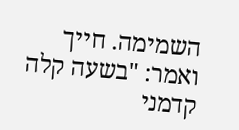השמימה. חייך ואמר: "בשעה קלה קדמני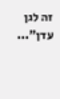זה לגן עדן"...